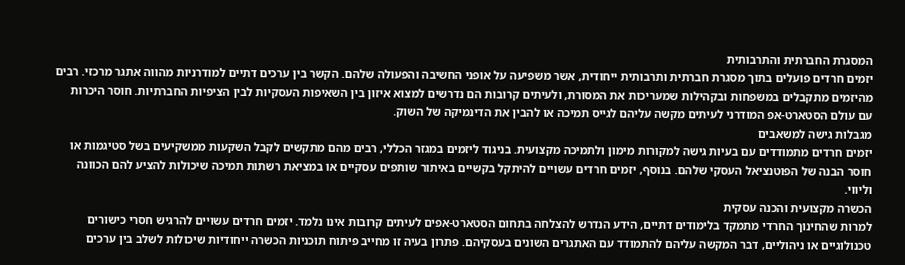המסגרת החברתית והתרבותית
יזמים חרדים פועלים בתוך מסגרת חברתית ותרבותית ייחודית, אשר משפיעה על אופני החשיבה והפעולה שלהם. הקשר בין ערכים דתיים למודרניות מהווה אתגר מרכזי. רבים מהיזמים מתקבלים במשפחות ובקהילות שמעריכות את המסורת, ולעיתים קרובות הם נדרשים למצוא איזון בין השאיפות העסקיות לבין הציפיות החברתיות. חוסר היכרות עם עולם הסטארט-אפ המודרני לעיתים מקשה עליהם לגייס תמיכה או להבין את הדינמיקה של השוק.
מגבלות גישה למשאבים
יזמים חרדים מתמודדים עם בעיות גישה למקורות מימון ולתמיכה מקצועית. בניגוד ליזמים במגזר הכללי, רבים מהם מתקשים לקבל השקעות ממשקיעים בשל סטיגמות או חוסר הבנה של הפוטנציאל העסקי שלהם. בנוסף, יזמים חרדים עשויים להיתקל בקשיים באיתור שותפים עסקיים או במציאת רשתות תמיכה שיכולות להציע להם הכוונה וליווי.
הכשרה מקצועית והכנה עסקית
למרות שהחינוך החרדי מתמקד בלימודים דתיים, הידע הנדרש להצלחה בתחום הסטארט-אפים לעיתים קרובות אינו נלמד. יזמים חרדים עשויים להרגיש חסרי כישורים טכנולוגיים או ניהוליים, דבר המקשה עליהם להתמודד עם האתגרים השונים בעסקיהם. פתרון בעיה זו מחייב פיתוח תוכניות הכשרה ייחודיות שיכולות לשלב בין ערכים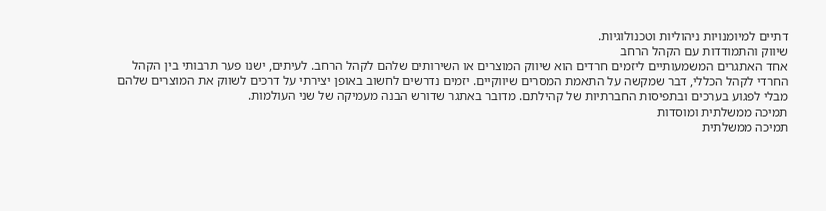דתיים למיומנויות ניהוליות וטכנולוגיות.
שיווק והתמודדות עם הקהל הרחב
אחד האתגרים המשמעותיים ליזמים חרדים הוא שיווק המוצרים או השירותים שלהם לקהל הרחב. לעיתים, ישנו פער תרבותי בין הקהל החרדי לקהל הכללי, דבר שמקשה על התאמת המסרים שיווקיים. יזמים נדרשים לחשוב באופן יצירתי על דרכים לשווק את המוצרים שלהם מבלי לפגוע בערכים ובתפיסות החברתיות של קהילתם. מדובר באתגר שדורש הבנה מעמיקה של שני העולמות.
תמיכה ממשלתית ומוסדות
תמיכה ממשלתית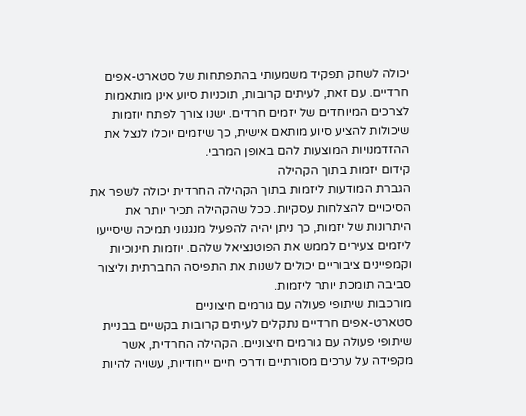יכולה לשחק תפקיד משמעותי בהתפתחות של סטארט-אפים חרדיים. עם זאת, לעיתים קרובות, תוכניות סיוע אינן מותאמות לצרכים המיוחדים של יזמים חרדים. ישנו צורך לפתח יוזמות שיכולות להציע סיוע מותאם אישית, כך שיזמים יוכלו לנצל את ההזדמנויות המוצעות להם באופן המרבי.
קידום יזמות בתוך הקהילה
הגברת המודעות ליזמות בתוך הקהילה החרדית יכולה לשפר את הסיכויים להצלחות עסקיות. ככל שהקהילה תכיר יותר את היתרונות של יזמות, כך ניתן יהיה להפעיל מנגנוני תמיכה שיסייעו ליזמים צעירים לממש את הפוטנציאל שלהם. יוזמות חינוכיות וקמפיינים ציבוריים יכולים לשנות את התפיסה החברתית וליצור סביבה תומכת יותר ליזמות.
מורכבות שיתופי פעולה עם גורמים חיצוניים
סטארט-אפים חרדיים נתקלים לעיתים קרובות בקשיים בבניית שיתופי פעולה עם גורמים חיצוניים. הקהילה החרדית, אשר מקפידה על ערכים מסורתיים ודרכי חיים ייחודיות, עשויה להיות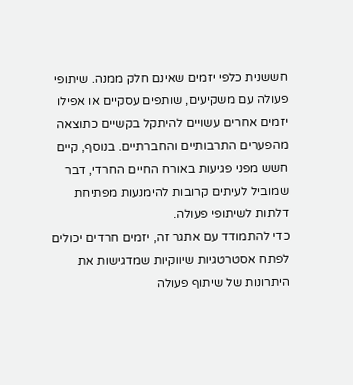חששנית כלפי יזמים שאינם חלק ממנה. שיתופי פעולה עם משקיעים, שותפים עסקיים או אפילו יזמים אחרים עשויים להיתקל בקשיים כתוצאה מהפערים התרבותיים והחברתיים. בנוסף, קיים חשש מפני פגיעות באורח החיים החרדי, דבר שמוביל לעיתים קרובות להימנעות מפתיחת דלתות לשיתופי פעולה.
כדי להתמודד עם אתגר זה, יזמים חרדים יכולים לפתח אסטרטגיות שיווקיות שמדגישות את היתרונות של שיתוף פעולה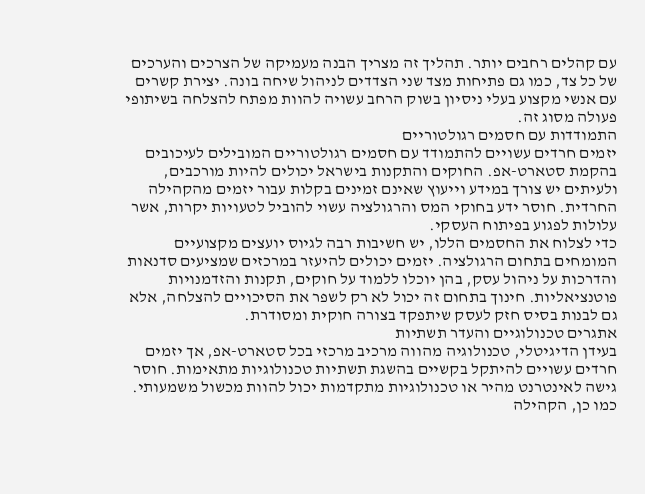עם קהלים רחבים יותר. תהליך זה מצריך הבנה מעמיקה של הצרכים והערכים של כל צד, כמו גם פתיחות מצד שני הצדדים לניהול שיחה בונה. יצירת קשרים עם אנשי מקצוע בעלי ניסיון בשוק הרחב עשויה להוות מפתח להצלחה בשיתופי פעולה מסוג זה.
התמודדות עם חסמים רגולטוריים
יזמים חרדים עשויים להתמודד עם חסמים רגולטוריים המובילים לעיכובים בהקמת סטארט-אפ. החוקים והתקנות בישראל יכולים להיות מורכבים, ולעיתים יש צורך במידע וייעוץ שאינם זמינים בקלות עבור יזמים מהקהילה החרדית. חוסר ידע בחוקי המס והרגולציה עשוי להוביל לטעויות יקרות, אשר עלולות לפגוע בפיתוח העסקי.
כדי לצלוח את החסמים הללו, יש חשיבות רבה לגיוס יועצים מקצועיים המומחים בתחום הרגולציה. יזמים יכולים להיעזר במרכזים שמציעים סדנאות והדרכות על ניהול עסק, בהן יוכלו ללמוד על חוקים, תקנות והזדמנויות פוטנציאליות. חינוך בתחום זה יכול לא רק לשפר את הסיכויים להצלחה, אלא גם לבנות בסיס חזק לעסק שיתפקד בצורה חוקית ומסודרת.
אתגרים טכנולוגיים והעדר תשתיות
בעידן הדיגיטלי, טכנולוגיה מהווה מרכיב מרכזי בכל סטארט-אפ, אך יזמים חרדים עשויים להיתקל בקשיים בהשגת תשתיות טכנולוגיות מתאימות. חוסר גישה לאינטרנט מהיר או טכנולוגיות מתקדמות יכול להוות מכשול משמעותי. כמו כן, הקהילה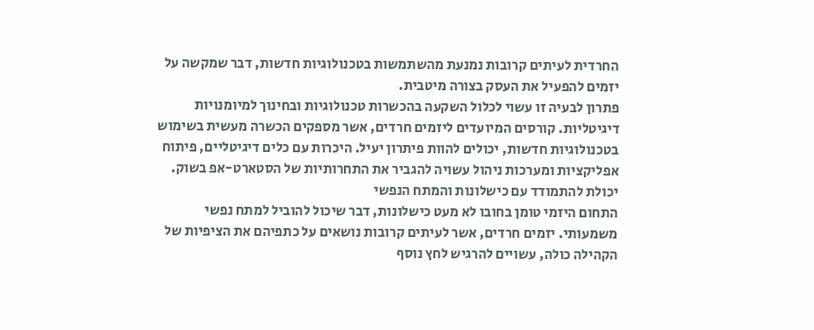החרדית לעיתים קרובות נמנעת מהשתמשות בטכנולוגיות חדשות, דבר שמקשה על יזמים להפעיל את העסק בצורה מיטבית.
פתרון לבעיה זו עשוי לכלול השקעה בהכשרות טכנולוגיות ובחינוך למיומנויות דיגיטליות. קורסים המיועדים ליזמים חרדים, אשר מספקים הכשרה מעשית בשימוש בטכנולוגיות חדשות, יכולים להוות פיתרון יעיל. היכרות עם כלים דיגיטליים, פיתוח אפליקציות ומערכות ניהול עשויה להגביר את התחרותיות של הסטארט-אפ בשוק.
יכולת להתמודד עם כישלונות והמתח הנפשי
התחום היזמי טומן בחובו לא מעט כישלונות, דבר שיכול להוביל למתח נפשי משמעותי. יזמים חרדים, אשר לעיתים קרובות נושאים על כתפיהם את הציפיות של הקהילה כולה, עשויים להרגיש לחץ נוסף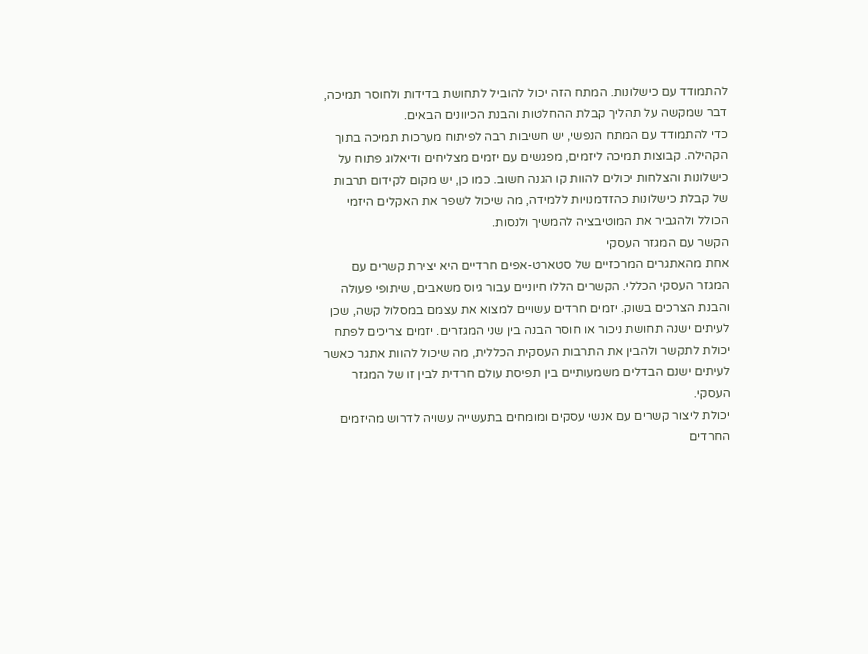להתמודד עם כישלונות. המתח הזה יכול להוביל לתחושת בדידות ולחוסר תמיכה, דבר שמקשה על תהליך קבלת ההחלטות והבנת הכיוונים הבאים.
כדי להתמודד עם המתח הנפשי, יש חשיבות רבה לפיתוח מערכות תמיכה בתוך הקהילה. קבוצות תמיכה ליזמים, מפגשים עם יזמים מצליחים ודיאלוג פתוח על כישלונות והצלחות יכולים להוות קו הגנה חשוב. כמו כן, יש מקום לקידום תרבות של קבלת כישלונות כהזדמנויות ללמידה, מה שיכול לשפר את האקלים היזמי הכולל ולהגביר את המוטיבציה להמשיך ולנסות.
הקשר עם המגזר העסקי
אחת מהאתגרים המרכזיים של סטארט-אפים חרדיים היא יצירת קשרים עם המגזר העסקי הכללי. הקשרים הללו חיוניים עבור גיוס משאבים, שיתופי פעולה והבנת הצרכים בשוק. יזמים חרדים עשויים למצוא את עצמם במסלול קשה, שכן לעיתים ישנה תחושת ניכור או חוסר הבנה בין שני המגזרים. יזמים צריכים לפתח יכולת לתקשר ולהבין את התרבות העסקית הכללית, מה שיכול להוות אתגר כאשר לעיתים ישנם הבדלים משמעותיים בין תפיסת עולם חרדית לבין זו של המגזר העסקי.
יכולת ליצור קשרים עם אנשי עסקים ומומחים בתעשייה עשויה לדרוש מהיזמים החרדים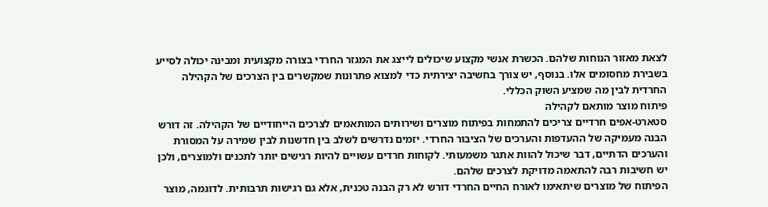לצאת מאזור הנוחות שלהם. הכשרת אנשי מקצוע שיכולים לייצג את המגזר החרדי בצורה מקצועית ומבינה יכולה לסייע בשבירת מחסומים אלו. בנוסף, יש צורך בחשיבה יצירתית כדי למצוא פתרונות שמקשרים בין הצרכים של הקהילה החרדית לבין מה שמציע השוק הכללי.
פיתוח מוצר מותאם לקהילה
סטארט-אפים חרדיים צריכים להתמחות בפיתוח מוצרים ושירותים המותאמים לצרכים הייחודיים של הקהילה. זה דורש הבנה מעמיקה של ההעדפות והערכים של הציבור החרדי. יזמים נדרשים לשלב בין חדשנות לבין שמירה על המסורת והערכים הדתיים, דבר שיכול להוות אתגר משמעותי. לקוחות חרדים עשויים להיות רגישים יותר לתכנים ולמוצרים, ולכן יש חשיבות רבה להתאמה מדויקת לצרכים שלהם.
הפיתוח של מוצרים שיתאימו לאורח החיים החרדי דורש לא רק הבנה טכנית, אלא גם רגישות תרבותית. לדוגמה, מוצר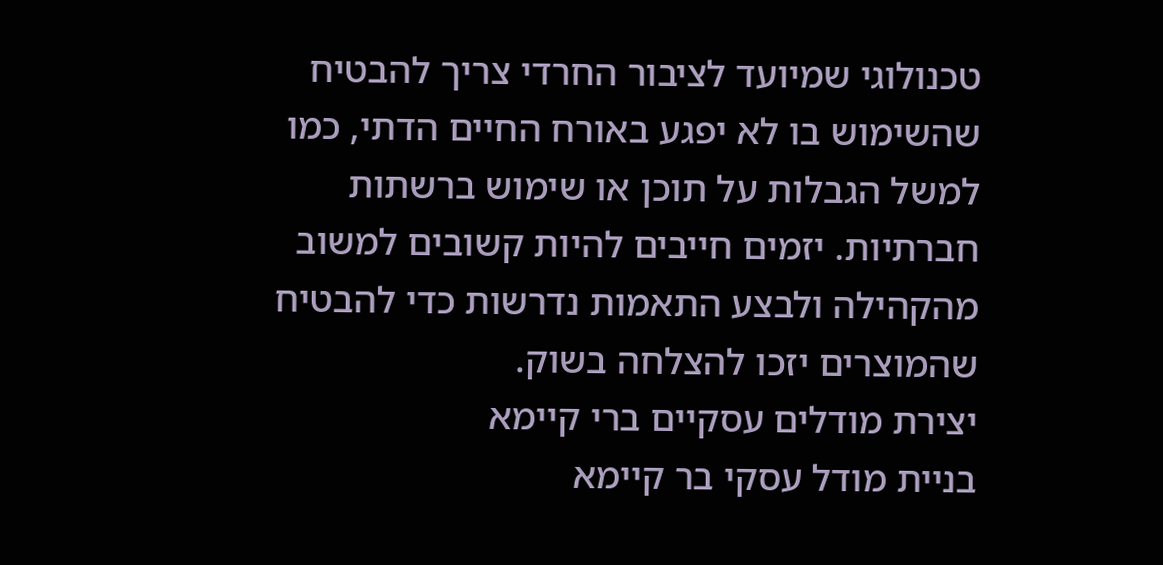טכנולוגי שמיועד לציבור החרדי צריך להבטיח שהשימוש בו לא יפגע באורח החיים הדתי, כמו למשל הגבלות על תוכן או שימוש ברשתות חברתיות. יזמים חייבים להיות קשובים למשוב מהקהילה ולבצע התאמות נדרשות כדי להבטיח שהמוצרים יזכו להצלחה בשוק.
יצירת מודלים עסקיים ברי קיימא
בניית מודל עסקי בר קיימא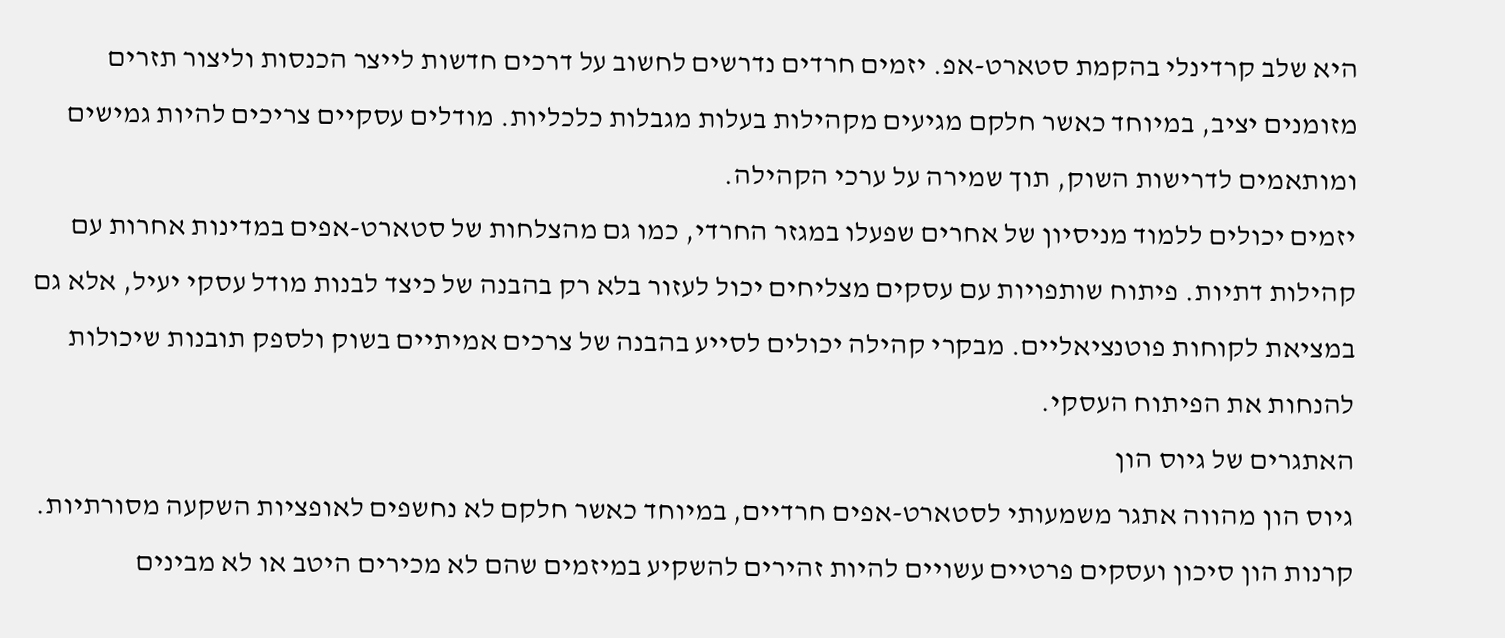היא שלב קרדינלי בהקמת סטארט-אפ. יזמים חרדים נדרשים לחשוב על דרכים חדשות לייצר הכנסות וליצור תזרים מזומנים יציב, במיוחד כאשר חלקם מגיעים מקהילות בעלות מגבלות כלכליות. מודלים עסקיים צריכים להיות גמישים ומותאמים לדרישות השוק, תוך שמירה על ערכי הקהילה.
יזמים יכולים ללמוד מניסיון של אחרים שפעלו במגזר החרדי, כמו גם מהצלחות של סטארט-אפים במדינות אחרות עם קהילות דתיות. פיתוח שותפויות עם עסקים מצליחים יכול לעזור בלא רק בהבנה של כיצד לבנות מודל עסקי יעיל, אלא גם במציאת לקוחות פוטנציאליים. מבקרי קהילה יכולים לסייע בהבנה של צרכים אמיתיים בשוק ולספק תובנות שיכולות להנחות את הפיתוח העסקי.
האתגרים של גיוס הון
גיוס הון מהווה אתגר משמעותי לסטארט-אפים חרדיים, במיוחד כאשר חלקם לא נחשפים לאופציות השקעה מסורתיות. קרנות הון סיכון ועסקים פרטיים עשויים להיות זהירים להשקיע במיזמים שהם לא מכירים היטב או לא מבינים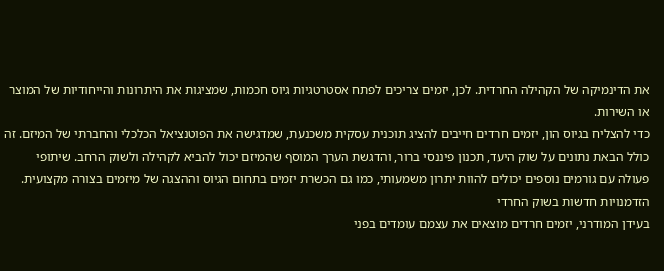את הדינמיקה של הקהילה החרדית. לכן, יזמים צריכים לפתח אסטרטגיות גיוס חכמות, שמציגות את היתרונות והייחודיות של המוצר או השירות.
כדי להצליח בגיוס הון, יזמים חרדים חייבים להציג תוכנית עסקית משכנעת, שמדגישה את הפוטנציאל הכלכלי והחברתי של המיזם. זה כולל הבאת נתונים על שוק היעד, תכנון פיננסי ברור, והדגשת הערך המוסף שהמיזם יכול להביא לקהילה ולשוק הרחב. שיתופי פעולה עם גורמים נוספים יכולים להוות יתרון משמעותי, כמו גם הכשרת יזמים בתחום הגיוס וההצגה של מיזמים בצורה מקצועית.
הזדמנויות חדשות בשוק החרדי
בעידן המודרני, יזמים חרדים מוצאים את עצמם עומדים בפני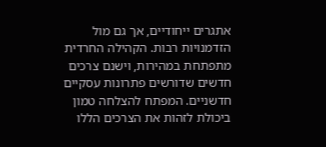אתגרים ייחודיים, אך גם מול הזדמנויות רבות. הקהילה החרדית מתפתחת במהירות, וישנם צרכים חדשים שדורשים פתרונות עסקיים חדשניים. המפתח להצלחה טמון ביכולת לזהות את הצרכים הללו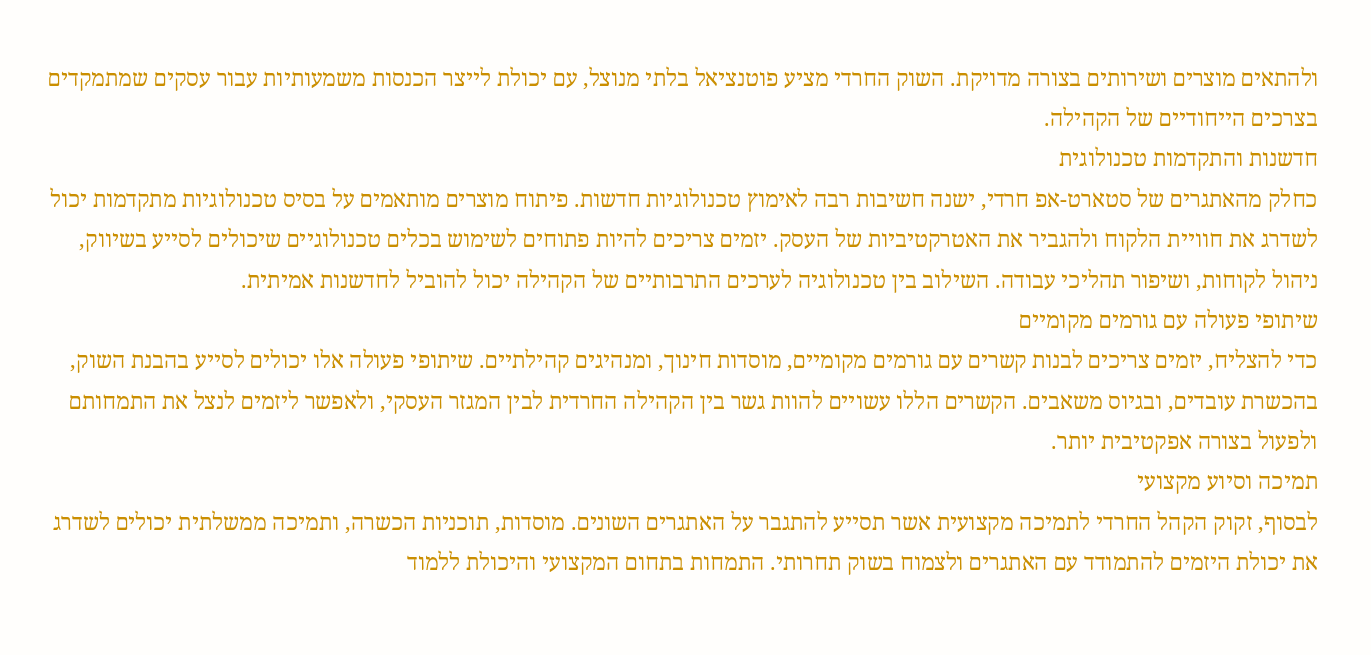ולהתאים מוצרים ושירותים בצורה מדויקת. השוק החרדי מציע פוטנציאל בלתי מנוצל, עם יכולת לייצר הכנסות משמעותיות עבור עסקים שמתמקדים בצרכים הייחודיים של הקהילה.
חדשנות והתקדמות טכנולוגית
כחלק מהאתגרים של סטארט-אפ חרדי, ישנה חשיבות רבה לאימוץ טכנולוגיות חדשות. פיתוח מוצרים מותאמים על בסיס טכנולוגיות מתקדמות יכול לשדרג את חוויית הלקוח ולהגביר את האטרקטיביות של העסק. יזמים צריכים להיות פתוחים לשימוש בכלים טכנולוגיים שיכולים לסייע בשיווק, ניהול לקוחות, ושיפור תהליכי עבודה. השילוב בין טכנולוגיה לערכים התרבותיים של הקהילה יכול להוביל לחדשנות אמיתית.
שיתופי פעולה עם גורמים מקומיים
כדי להצליח, יזמים צריכים לבנות קשרים עם גורמים מקומיים, מוסדות חינוך, ומנהיגים קהילתיים. שיתופי פעולה אלו יכולים לסייע בהבנת השוק, בהכשרת עובדים, ובגיוס משאבים. הקשרים הללו עשויים להוות גשר בין הקהילה החרדית לבין המגזר העסקי, ולאפשר ליזמים לנצל את התמחותם ולפעול בצורה אפקטיבית יותר.
תמיכה וסיוע מקצועי
לבסוף, זקוק הקהל החרדי לתמיכה מקצועית אשר תסייע להתגבר על האתגרים השונים. מוסדות, תוכניות הכשרה, ותמיכה ממשלתית יכולים לשדרג את יכולת היזמים להתמודד עם האתגרים ולצמוח בשוק תחרותי. התמחות בתחום המקצועי והיכולת ללמוד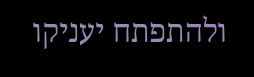ולהתפתח יעניקו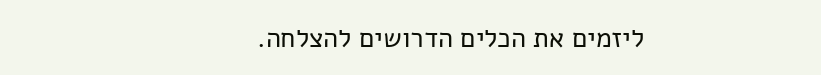ליזמים את הכלים הדרושים להצלחה.